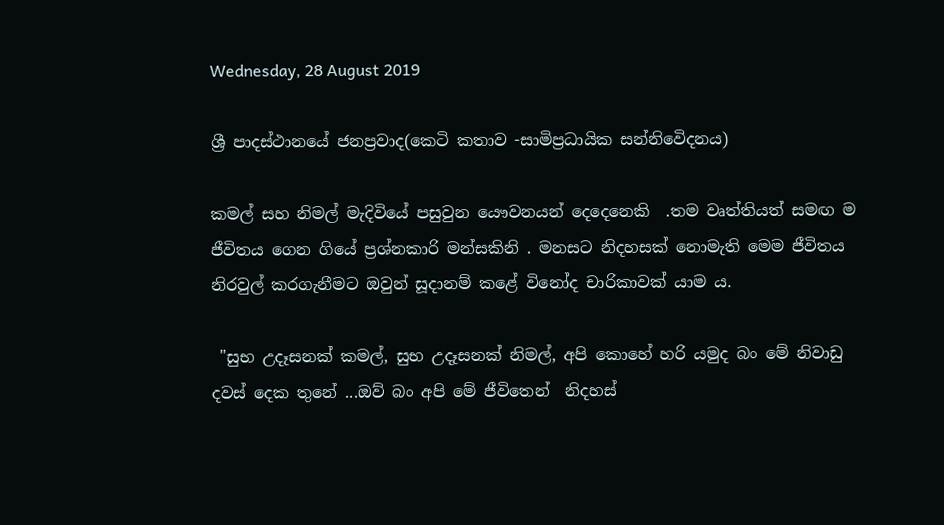Wednesday, 28 August 2019

ශ්‍රී පාදස්ථාන‌යේ ජනප්‍රවාද(කෙටි කතාව -සාමිප්‍රධායික සන්නිවෙිදනය)

කමල් සහ නිමල් මැදිවියේ පසුවුන යෞවනයන් දෙදෙනෙකි  .තම වෘත්තියත් සමඟ ම ජීවිතය ගෙන ගියේ ප්‍රශ්නකාරි මන්සකිනි . මනසට නිදහසක් නොමැති මෙම ජීවිතය නිරවුල් කරගැනීමට ඔවුන් සූදානම් කළේ විනෝද චාරිකාවක් යාම ය.

 "සුභ උදෑසනක් කමල්, සුභ උදෑසනක් නිමල්, අපි කොහේ හරි යමුද බං මේ නිවාඩු දවස් දෙක තුනේ ...ඔව් බං අපි මේ ජීවිතෙන්  නිදහස්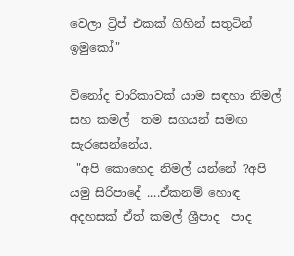වෙලා ට්‍රිප් එකක් ගිහින් සතුටින් ඉමුකෝ"

විනෝද චාරිකාවක් යාම සඳහා නිමල් සහ කමල්  තම සගයන් සමඟ සැරසෙන්නේය.
 "අපි කොහෙද නිමල් යන්නේ ?අපි යමු සිරිපාදේ ....ඒකනම් හොඳ අදහසක් ඒත් කමල් ශ්‍රීපාද  පාද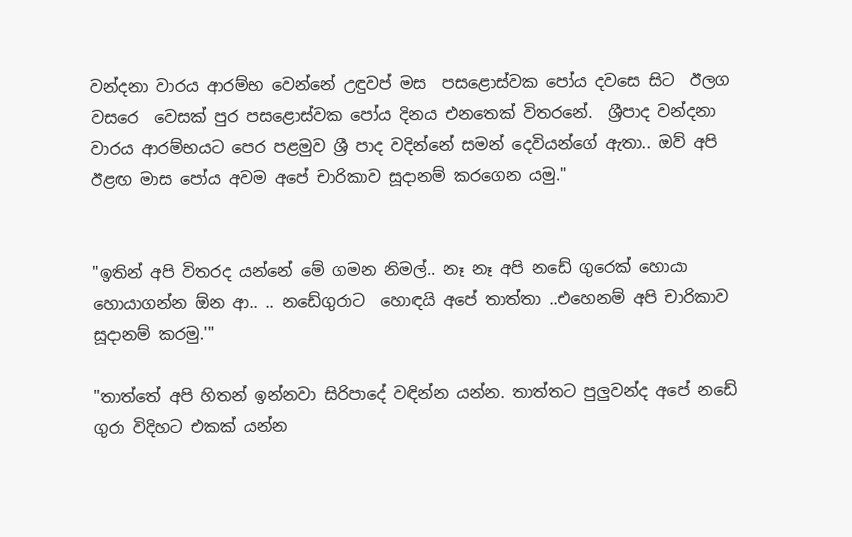වන්දනා වාරය ආරම්භ වෙන්නේ උඳුවප් මස  පසළොස්වක පෝය දවසෙ සිට  ඊලග වසරෙ  වෙසක් පුර පසළොස්වක පෝය දිනය එනතෙක් විතරනේ.  ශ්‍රීපාද වන්දනා වාරය ආරම්භයට පෙර පළමුව ශ්‍රී පාද වදින්නේ සමන් දෙවියන්ගේ ඇතා.. ඔව් අපි ඊළඟ මාස පෝය අවම අපේ චාරිකාව සූදානම් කරගෙන යමු."


"ඉතින් අපි විතරද යන්නේ මේ ගමන නිමල්.. නෑ නෑ අපි නඩේ ගුරෙක් හොයා හොයාගන්න ඕන ආ.. .. නඩේගුරාට  හොඳයි අපේ තාත්තා ..එහෙනම් අපි චාරිකාව සූදානම් කරමු.'"

"තාත්තේ අපි හිතන් ඉන්නවා සිරිපාදේ වඳින්න යන්න. තාත්තට පුලුවන්ද අපේ නඩේ ගුරා විදිහට එකක් යන්න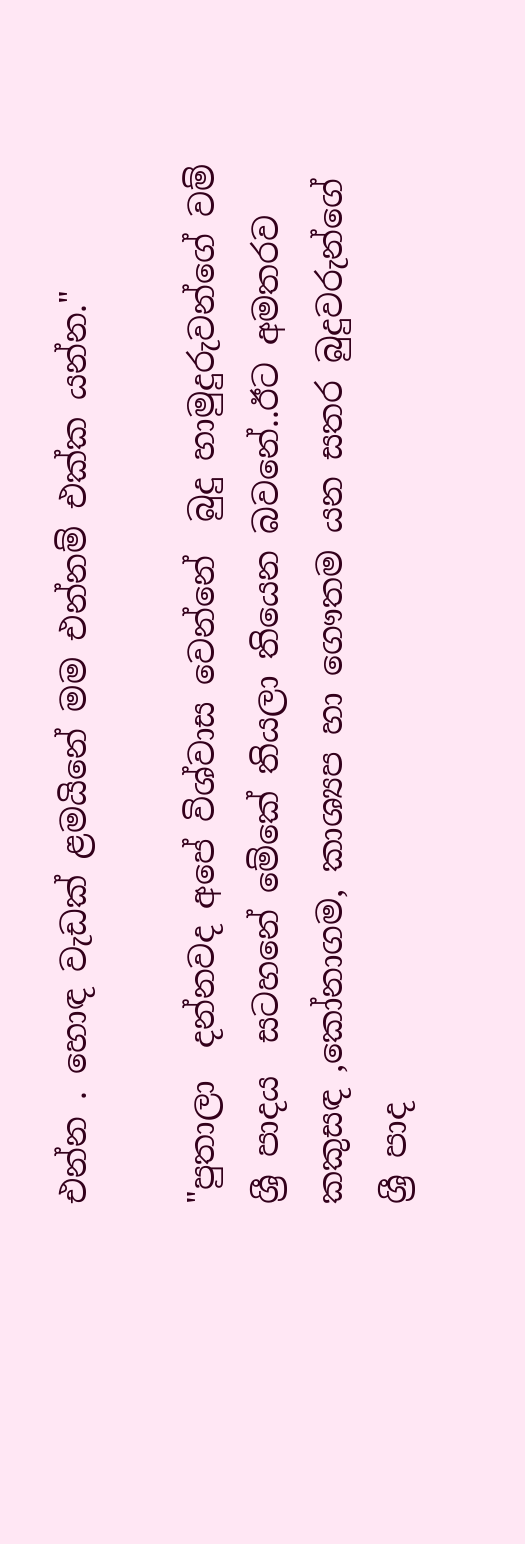එන්න . හොඳ වැඩක් ළමයිනේ මම එන්නම් එක්ක යන්න."

"පුතාලා  දන්නවද අපේ විශ්වාස වෙන්නේ  බුදු හාමුදුරුවන්ගේ වම් ශ්‍රී පාදය  සටහනේ මේකේ තියලා තියෙන බවනේ..ඊට අමතරව කකුසඳ ,කෝනාගම, කාශ්‍යප හා ගෞතම යන සතර බුදුවරුන්ගේ ශ්‍රී පාද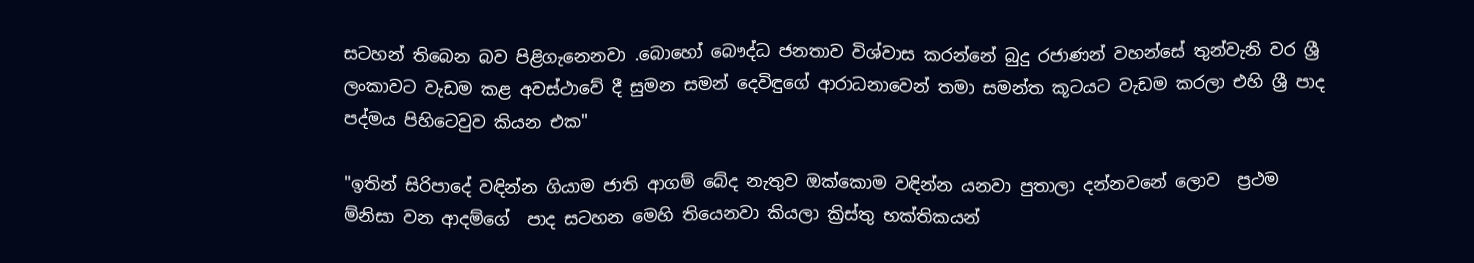සටහන් තිබෙන බව පිළිගැනෙනවා .බොහෝ බෞද්ධ ජනතාව විශ්වාස කරන්නේ බුදු රජාණන් වහන්සේ තුන්වැනි වර ශ්‍රී ලංකාවට වැඩම කළ අවස්ථාවේ දී සුමන සමන් දෙවිඳුගේ ආරාධනාවෙන් තමා සමන්ත කූටයට වැඩම කරලා එහි ශ්‍රී පාද පද්මය පිහිටෙවුව කියන එක"

"ඉතින් සිරිපාදේ වඳින්න ගියාම ජාති ආගම් බේද නැතුව ඔක්කොම වඳින්න යනවා පුතාලා දන්නවනේ ලොව  ප්‍රථම ම්නිසා වන ආදම්ගේ  පාද සටහන මෙහි තියෙනවා කියලා ක්‍රිස්තු භක්තිකයන්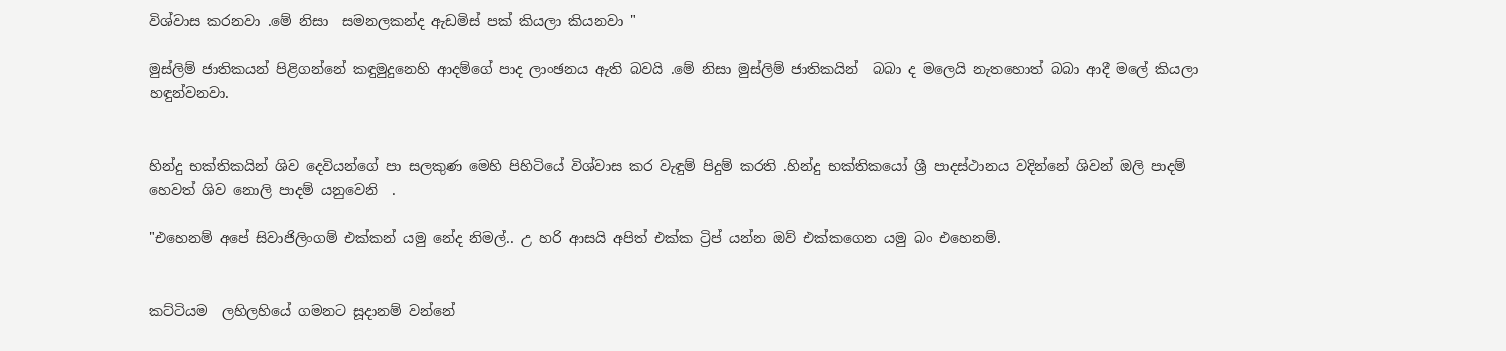විශ්වාස කරනවා .මේ නිසා  සමනලකන්ද ඇඩමිස් පක් කියලා කියනවා "

මුස්ලිම් ජාතිකයන් පිළිගන්නේ කඳුමුදුනෙහි ආදම්ගේ පාද ලාංඡනය ඇති බවයි .මේ නිසා මුස්ලිම් ජාතිකයින්  බබා ද මලෙයි නැතහොත් බබා ආදී මලේ කියලා හඳුන්වනවා.


හින්දු භක්තිකයින් ශිව දෙවියන්ගේ පා සලකුණ මෙහි පිහිටියේ විශ්වාස කර වැඳුම් පිදුම් කරති .හින්දු භක්තිකයෝ ශ්‍රී පාදස්ථානය වදින්නේ ශිවන් ඔලි පාදම් හෙවත් ශිව ‌නොලි පාදම් යනුවෙනි  .

"එහෙනම් අපේ සිවාජිලිංගම් එක්කන් යමු නේද නිමල්.. උ හරි ආසයි අපිත් එක්ක ට්‍රිප් යන්න ඔව් එක්කගෙන යමු බං එහෙනම්.


කට්ටියම  ලහිලහියේ ගමනට සූදානම් වන්නේ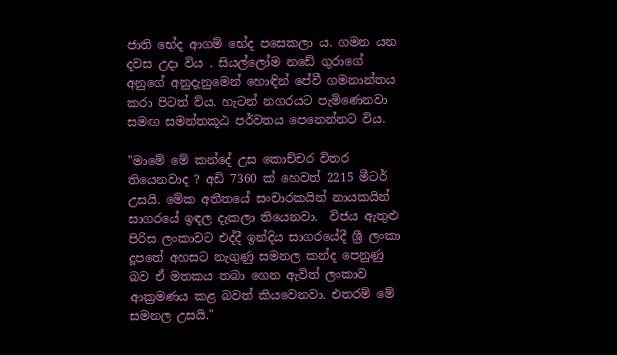ජාති භේද ආගම් භේද පසෙකලා ය. ගමන යන දවස උදා විය . සියල්ලෝම නඩේ ගුරාගේ අනුගේ අනුදැනුමෙන් හොඳින් පේවී ගමනාන්තය කරා පිටත් ව්ය. හැටන් නගරයට පැමිණෙනවා සමඟ සමන්තකූඨ පර්වතය පෙනෙන්නට විය.

"මාමේ මේ කන්දේ උස කොච්චර විතර තියෙනවාද ? අඩි 7360 ක් හෙවත් 2215 මීටර් උසයි. මේක අතීතයේ සංචාරකයින් නායකයින් සාගරයේ ඉඳල දැකලා තියෙනවා.  විජය ඇතුළු පිරිස ලංකාවට එද්දී ඉන්දිය සාගරයේදී ශ්‍රී ලංකා දූපතේ අහසට නැගුණු සමනල කන්ද පෙනුණු බව ඒ මතකය තබා ගෙන ඇවිත් ලංකාව ආක්‍රමණය කළ බවත් කියවෙනවා. එතරම් මේ සමනල උසයි."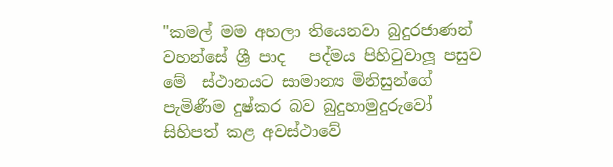"කමල් මම අහලා තියෙනවා බුදුරජාණන් වහන්සේ ශ්‍රී පාද   පද්මය පිහිටුවාලූ පසුව මේ  ස්ථානයට සාමාන්‍ය මිනිසුන්ගේ පැමිණීම දුෂ්කර බව බුදුහාමුදුරුවෝ සිහිපත් කළ අවස්ථාවේ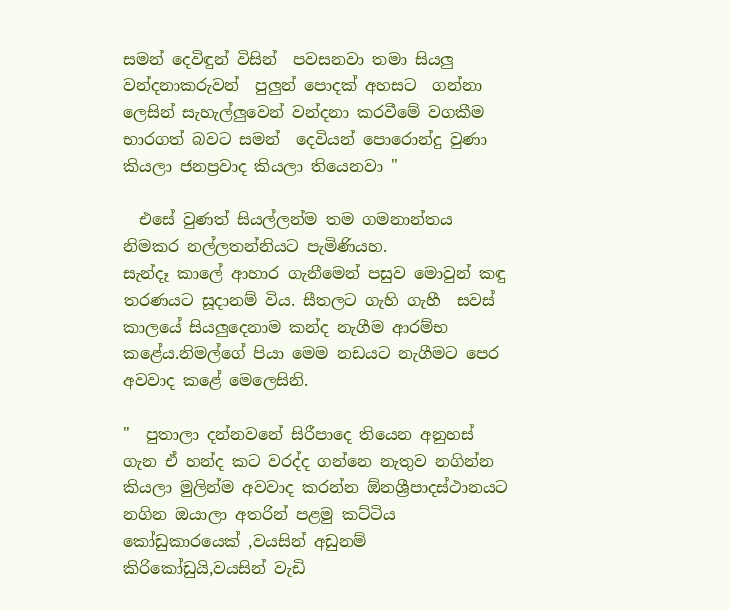සමන් දෙවිඳුන් විසින්  පවසනවා තමා සියලු වන්දනාකරුවන්  පුලුන් පොදක් අහසට  ගන්නා ලෙසින් සැහැල්ලුවෙන් වන්දනා කරවීමේ වගකීම භාරගත් බවට සමන්  දෙවියන් පොරොන්දු වුණා  කියලා ජනප්‍රවාද කියලා තියෙනවා "

  එසේ වුණත් සියල්ලන්ම තම ගමනාන්තය නිමකර නල්ලතන්නියට පැමිණියහ.
සැන්දෑ කාලේ ආහාර ගැනීමෙන් පසුව මොවුන් කඳු තරණයට සූදානම් විය. සීතලට ගැහි ගැහී  සවස් කාලයේ සියලුදෙනාම කන්ද නැගීම ආරම්භ කළේය.නිමල්ගේ පියා මෙම නඩයට නැගීමට පෙර අවවාද කළේ මෙලෙසිනි.

"  පුතාලා දන්නවනේ සිරීපාදෙ තියෙන අනුහස් ගැන ඒ හන්ද කට වරද්ද ගන්නෙ නැතුව නගින්න  කියලා මුලින්ම අවවාද කරන්න ඕනශ්‍රීපාදස්ථානයට නගින ඔයාලා අතරින් පළමු කට්ටිය කෝඩුකාරයෙක් ,වයසින් අඩුනම් කිරිකෝඩුයි,වයසින් වැඩි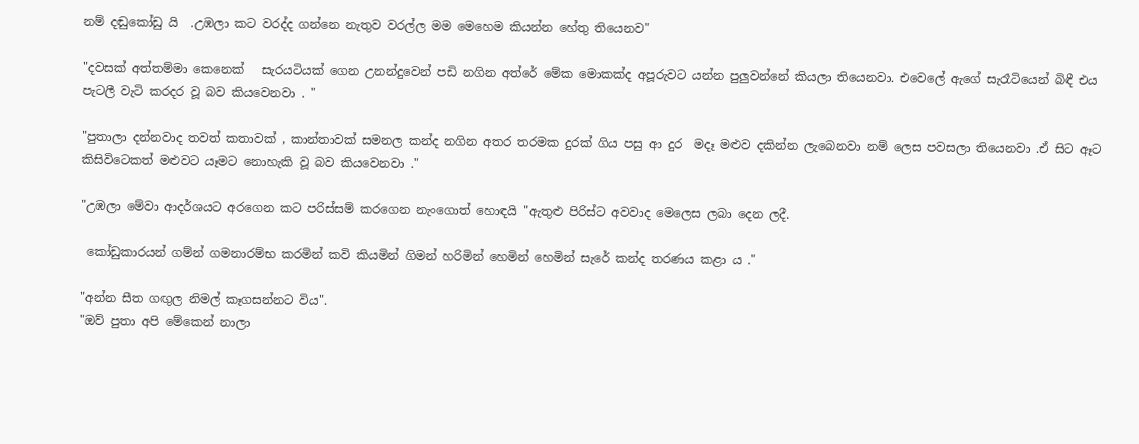නම් දඬුකෝඩු යි  .උඹලා කට වරද්ද ගන්නෙ නැතුව වරල්ල මම මෙහෙම කියන්න හේතු තියෙනව"

"දවසක් අත්තම්මා කෙනෙක්   සැරයටියක් ගෙන උනන්දුවෙන් පඩි නගින අත්රේ මේක මොකක්ද අපූරුවට යන්න පුලුවන්නේ කියලා තියෙනවා. එවෙලේ ඇගේ සැරෑටියෙන් බිඳී එය පැටලී වැටි කරදර වූ බව කියවෙනවා . "

"පුතාලා දන්නවාද තවත් කතාවක් , කාන්තාවක් සමනල කන්ද නගින අතර තරමක දුරක් ගිය පසු ආ දුර  මදෑ මළුව දකින්න ලැබෙනවා නම් ලෙස පවසලා තියෙනවා .ඒ සිට ඈට කිසිවිටෙකත් මළුවට යෑමට නොහැකි වූ බව කියවෙනවා ."

"උඹලා මේවා ආදර්ශයට අරගෙන කට පරිස්සම් කරගෙන නැංගොත් හොඳයි "ඇතුළු පිරිස්ට අවවාද මෙලෙස ලබා දෙන ලදී.

 කෝඩුකාරයන් ගම්න් ගමනාරම්භ කරමින් කවි කියමින් ගිමන් හරිමින් හෙමින් හෙමින් සැරේ කන්ද තරණය කළා ය ."

"අන්න සීත ගඟුල නිමල් කෑගසන්නට විය".
"ඔව් පුතා අපි මේකෙන් නාලා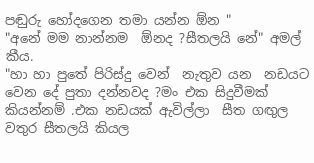පඬුරු හෝදගෙන තමා යන්න ඕන "
"අනේ මම නාන්නම  ඕනද ?සීතලයි නේ" අමල් කීය.
"හා හා පුතේ පිරිස්දු වෙන්  නැතුව යන  නඩයට වෙන දේ පුතා දන්නවද ?මං එක සිදුවීමක් කියන්නම් .එක නඩයක් ඇවිල්ලා  සීත ගඟුල වතුර සීතලයි කියල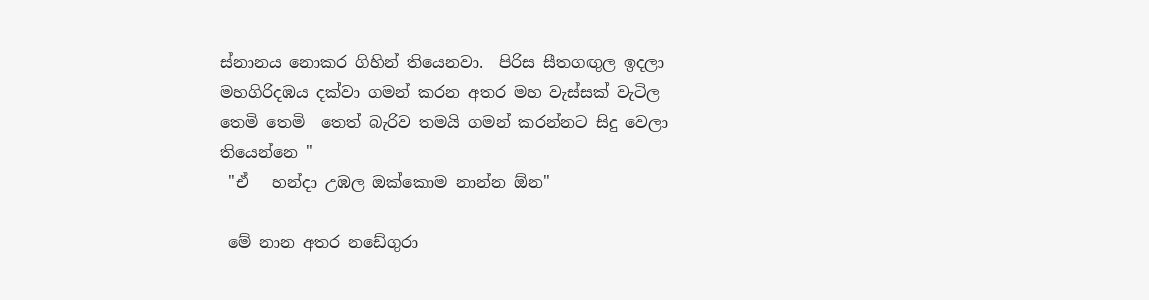ස්නානය නොකර ගිහින් තියෙනවා.  පිරිස සීතගඟුල ඉදලා මහගිරිදඹය දක්වා ගමන් කරන අතර මහ වැස්සක් වැටිල තෙමි තෙමි  තෙත් බැරිව තමයි ගමන් කරන්නට සිදු වෙලා  තියෙන්නෙ "
 "ඒ   හන්දා උඹල ඔක්කොම නාන්න ඕන"

 මේ නාන අතර නඩේගුරා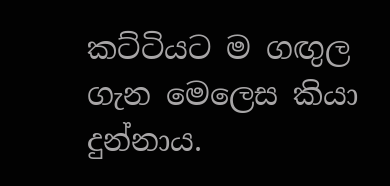කට්ටියට ම ගඟුල ගැන මෙලෙස කියා දුන්නාය.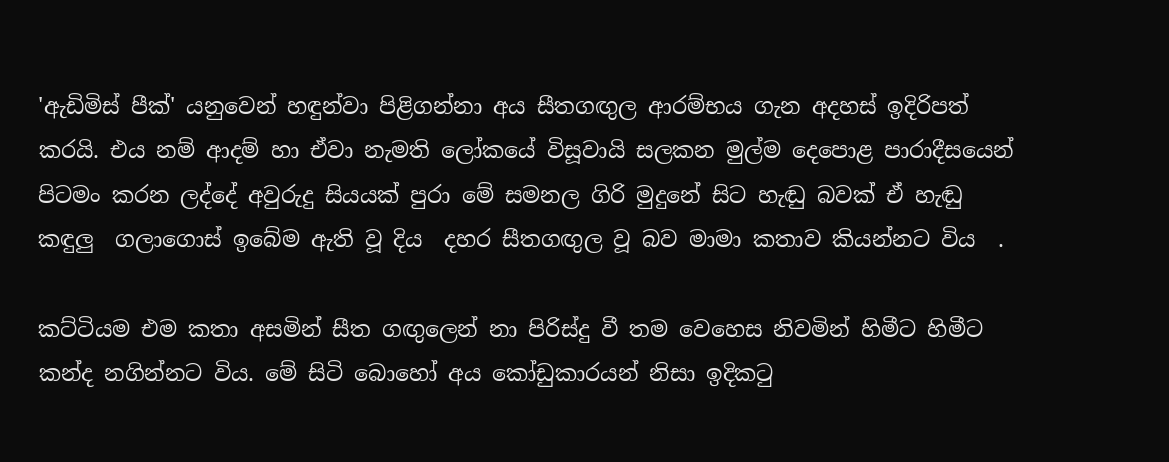'ඇඩිමිස් පීක්' යනුවෙන් හඳුන්වා පිළිගන්නා අය සීතගඟුල ආරම්භය ගැන අදහස් ඉදිරිපත් කරයි. එය නම් ආදම් හා ඒවා නැමති ලෝකයේ විසූවායි සලකන මුල්ම දෙපොළ පාරාදීසයෙන් පිටමං කරන ලද්දේ අවුරුදු සියයක් පුරා මේ සමනල ගිරි මුදුනේ සිට හැඬු බවක් ඒ හැඬු කඳුලු  ගලාගොස් ඉබේම ඇති වූ දිය  දහර සීතගඟුල වූ බව මාමා කතාව කියන්නට විය  .

කට්ටියම එම කතා අසමින් සීත ගඟුලෙන් නා පිරිස්දු වී තම වෙහෙස නිවමින් හිමීට හිමීට කන්ද නගින්නට විය. මේ සිටි බොහෝ අය කෝඩුකාරයන් නිසා ඉදිකටු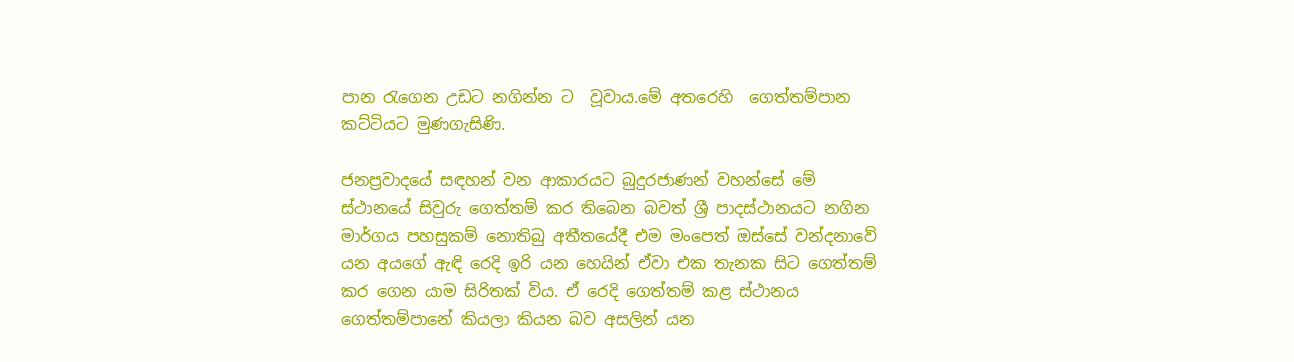පාන රැගෙන උඩට නගින්න ට  වූවාය.මේ අතරෙහි  ගෙත්තම්පාන කට්ටියට මුණගැසිණි.

ජනප්‍රවාදයේ සඳහන් වන ආකාරයට බුදුරජාණන් වහන්සේ මේ ස්ථානයේ සිවුරු ගෙත්තම් කර තිබෙන බවත් ශ්‍රී පාදස්ථානයට නගින   මාර්ගය පහසුකම් නොතිබු අතීතයේදී එම මංපෙත් ඔස්සේ වන්දනාවේ යන අයගේ ඇඳි රෙදි ඉරි යන හෙයින් ඒවා එක තැනක සිට ගෙත්තම් කර ගෙන යාම සිරිතක් විය. ඒ රෙදි ගෙත්තම් කළ ස්ථානය ගෙත්තම්පානේ කියලා කියන බව අසලින් යන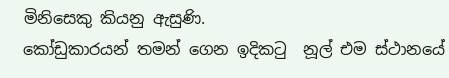මිනිසෙකු කියනු ඇසුණි.
කෝඩුකාරයන් තමන් ගෙන ඉදිකටු  නූල් එම ස්ථානයේ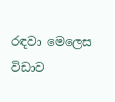රඳවා මෙලෙස විඩාව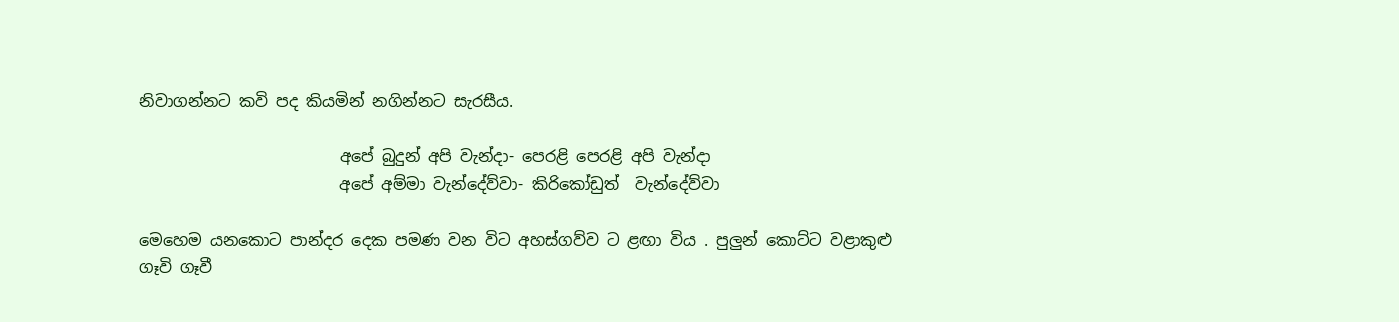නිවාගන්නට කවි පද කියමින් නගින්නට සැරසීය.

                         අපේ බුදුන් අපි වැන්දා- පෙරළි පෙරළි අපි වැන්දා
                         අපේ අම්මා වැන්දේව්වා- කිරිකෝඩුත්  වැන්දේව්වා

මෙහෙම යනකොට පාන්දර දෙක පමණ වන විට අහස්ගව්ව ට ළඟා විය . පුලුන් කොට්ට වළාකුළු ගෑවි ගෑවී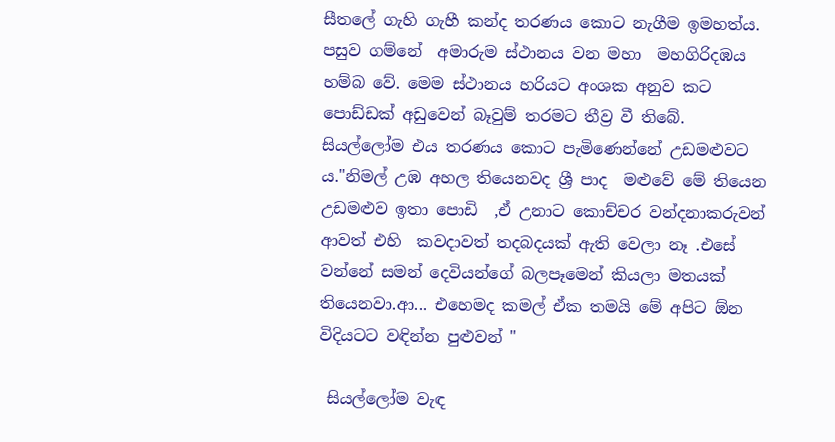සීතලේ ගැහි ගැහී කන්ද තරණය කොට නැගීම ඉමහත්ය. පසුව ගම්නේ  අමාරුම ස්ථානය වන මහා  මහගිරිදඹය හම්බ වේ. මෙම ස්ථානය හරියට අංශක අනුව කට පොඩ්ඩක් අඩුවෙන් බෑවුම් තරමට තීව්‍ර වී තිබේ.
සියල්ලෝම එය තරණය කොට පැමිණෙන්නේ උඩමළුවට ය."නිමල් උඹ අහල තියෙනවද ශ්‍රී පාද  මළුවේ මේ තියෙන උඩමළුව ඉතා පොඩි  ,ඒ උනාට කොච්චර වන්දනාකරුවන් ආවත් එහි  කවදාවත් තදබදයක් ඇති වෙලා නෑ .එසේ වන්නේ සමන් දෙවියන්ගේ බලපෑමෙන් කියලා මතයක් තියෙනවා.ආ... එහෙමද කමල් ඒක තමයි මේ අපිට ඕන විදියටට වඳින්න පුළුවන් "

 සියල්ලෝම වැඳ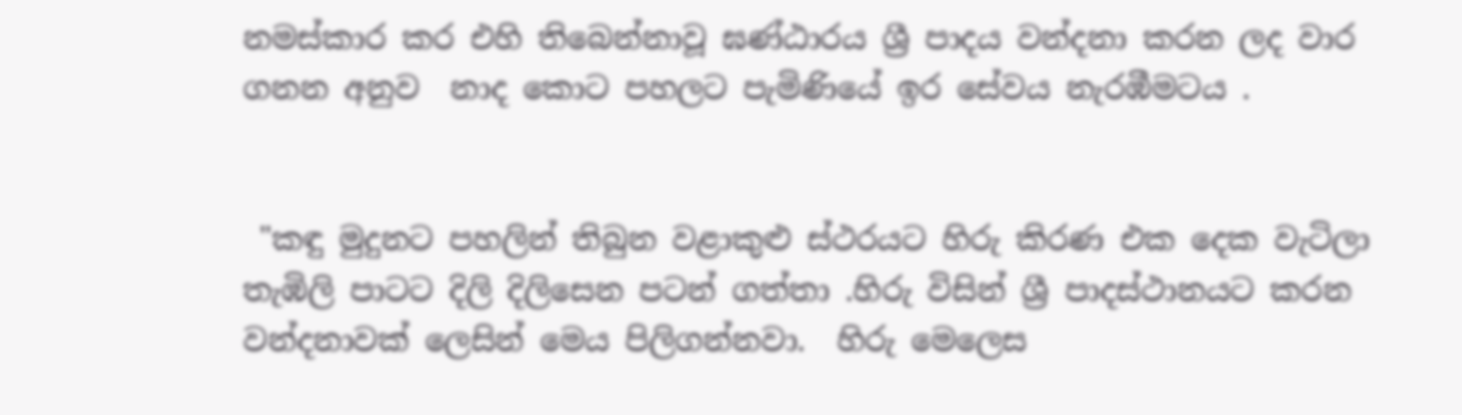නමස්කාර කර එහි තිබෙන්නාවූ ඝණ්ඨාරය ශ්‍රී පාදය වන්දනා කරන ලද වාර ගනන අනුව  නාද කොට පහලට පැමිණියේ ඉර සේවය නැරඹීමටය .


 "කඳු මුදුනට පහලින් තිබුන වළාකුළු ස්ථරයට හිරු කිරණ එක දෙක වැටිලා තැඹිලි පාටට දිලි දිලිසෙන පටන් ගත්තා .හිරු විසින් ශ්‍රී පාදස්ථානයට කරන වන්දනාවක් ලෙසින් මෙය පිලිගන්නවා.  හිරු මෙලෙස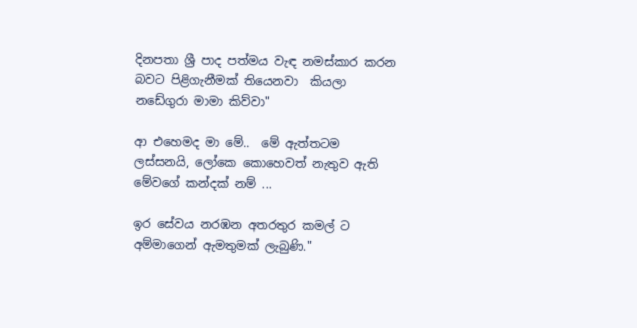දිනපතා ශ්‍රී පාද පත්මය වැඳ නමස්කාර කරන බවට පිළිගැනීමක් තියෙනවා  කියලා නඩේගුරා මාමා කිව්වා"

ආ එහෙමද මා මේ..  මේ ඇත්තටම ලස්සනයි, ලෝකෙ කොහෙවත් නැතුව ඇති මේවගේ කන්දක් නම් ...

ඉර සේවය නරඹන අතරතුර කමල් ට අම්මාගෙන් ඇමතුමක් ලැබුණි."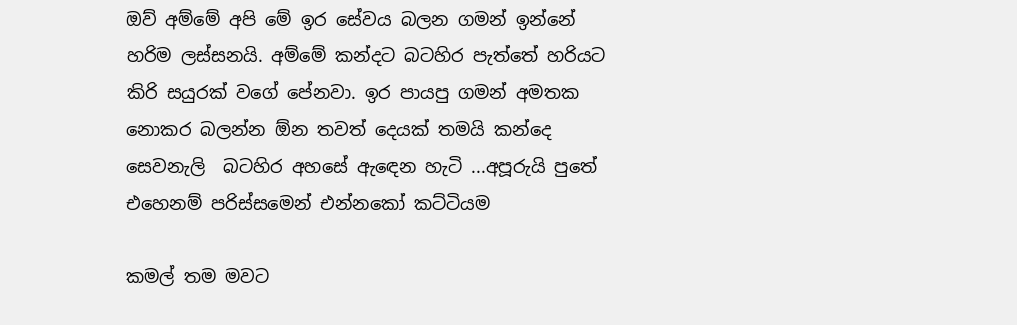ඔව් අම්මේ අපි මේ ඉර සේවය බලන ගමන් ඉන්නේ හරිම ලස්සනයි. අම්මේ කන්දට බටහිර පැත්තේ හරියට කිරි සයුරක් වගේ පේනවා. ඉර පායපු ගමන් අමතක නොකර බලන්න ඕන තවත් දෙයක් තමයි කන්දෙ සෙවනැලි  බටහිර අහසේ ඇඳෙන හැටි ...අපූරුයි පුතේ එහෙනම් පරිස්සමෙන් එන්නකෝ කට්ටියම

කමල් තම මවට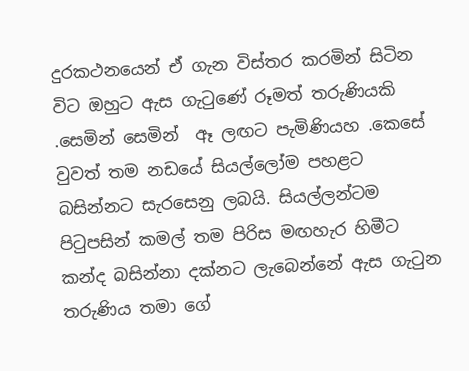දුරකථනයෙන් ඒ ගැන විස්තර කරමින් සිටින විට ඔහුට ඇස ගැටුණේ රූමත් තරුණියකි  .සෙමින් සෙමින්  ඈ ලඟට පැමිණියහ .කෙසේ වුවත් තම නඩයේ සියල්ලෝම පහළට  බසින්නට සැරසෙනු ලබයි. සියල්ලන්ටම පිටුපසින් කමල් තම පිරිස මඟහැර හිමීට කන්ද බසින්නා දක්නට ලැබෙන්නේ ඇස ගැටුන තරුණිය තමා ගේ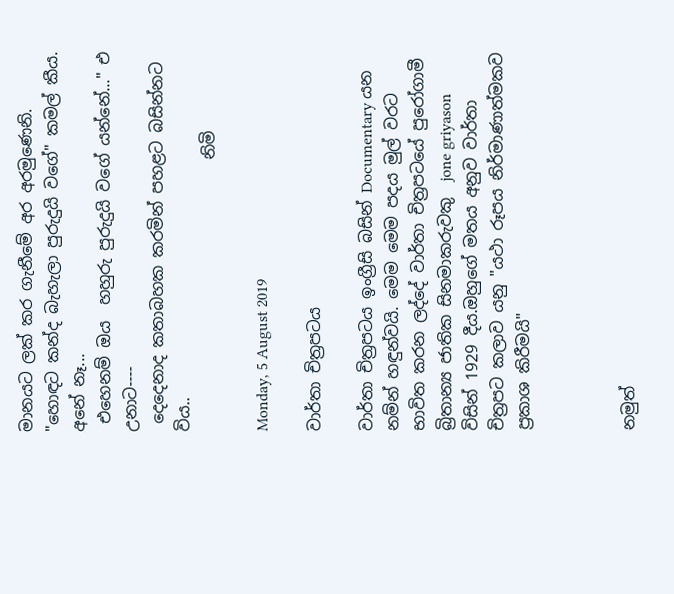මානයට ලක් කර ගැනීමේ අර අරමුණෙනි.
"හොඳට කන්ද බැහැලා පුරුදුයි වගේ" කමල් කීය.
අනේ නෑ...
 එහෙනම් ඔය  හහුරු පුරුදුයි වගේ යන්නේ..." එ උනාට----
 දෙදෙනාද කතාබහක කරමින් පහළට බසින්නට විය..
                                  නිමි

Monday, 5 August 2019

වාර්තා චිත්‍රපටය

වාර්තා චිත්‍රපටය ඉංග්‍රීසි බසින් Documentary යන නම්න් හඳුන්වයි. මෙම මෙම පදය මුල් වරට භාවිත කරන ලද්දේ වාර්තා චිත්‍රපටයේ පුරෝගාමී බ්‍රිතාන්‍ය ජාතික සිනමාකරුවකු  jone griyason  විසින් 1929 දීය.ඔහුගේ මතය අනුව වාර්තා චිත්‍රපට කලාව යනු "යථා රූපය නිර්මාණාත්මකව ප්‍රකාශ කිරීමයි"



නමුත්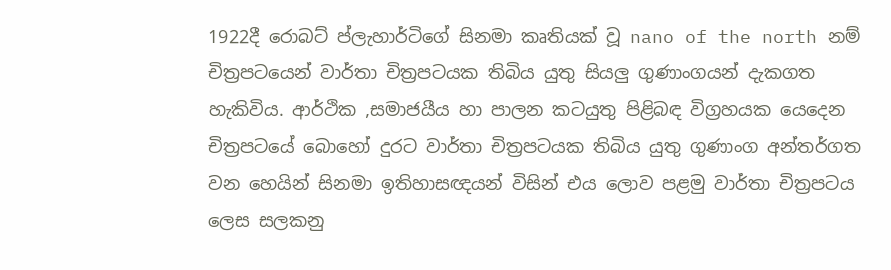1922දී රොබට් ප්ලැහාර්ටිගේ සිනමා කෘතියක් වූ nano of the north නම් චිත්‍රපටයෙන් වාර්තා චිත්‍රපටයක තිබිය යුතු සියලු ගුණාංගයන් දැකගත හැකිවිය. ආර්ථික ,සමාජයීය හා පාලන කටයුතු පිළිබඳ විග්‍රහයක යෙදෙන චිත්‍රපටයේ බොහෝ දුරට වාර්තා චිත්‍රපටයක තිබිය යුතු ගුණාංග අන්තර්ගත වන හෙයින් සිනමා ඉතිහාසඥයන් විසින් එය ලොව පළමු වාර්තා චිත්‍රපටය ලෙස සලකනු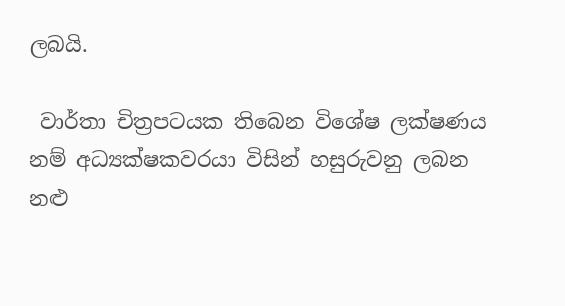ලබයි.

 වාර්තා චිත්‍රපටයක තිබෙන විශේෂ ලක්ෂණය නම් අධ්‍යක්ෂකවරයා විසින් හසුරුවනු ලබන නළු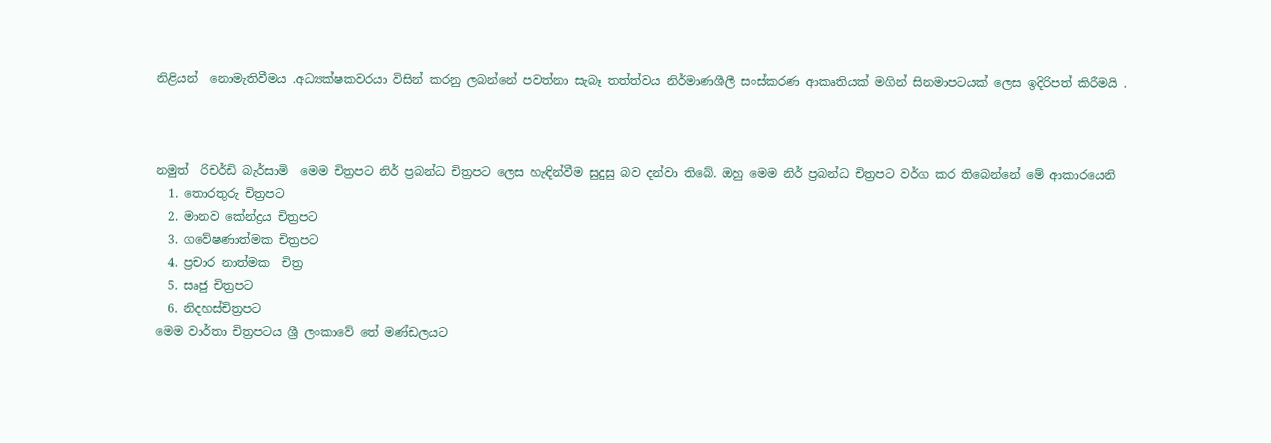නිළියන්  නොමැතිවීමය .අධ්‍යක්ෂකවරයා විසින් කරනු ලබන්නේ පවත්නා සැබෑ තත්ත්වය නිර්මාණශීලී සංස්කරණ ආකෘතියක් මගින් සිනමාපටයක් ලෙස ඉදිරිපත් කිරීමයි .



නමුත්  රිචර්ඩි බැර්සාමි  මෙම චිත්‍රපට නිර් ප්‍රබන්ධ චිත්‍රපට ලෙස හැඳින්වීම සුදුසු බව දන්වා තිබේ. ඔහු මෙම නිර් ප්‍රබන්ධ චිත්‍රපට වර්ග කර තිබෙන්නේ මේ ආකාරයෙනි
  1. තොරතුරු චිත්‍රපට
  2. මානව කේන්ද්‍රය චිත්‍රපට
  3. ගවේෂණාත්මක චිත්‍රපට
  4. ප්‍රචාර නාත්මක  චිත්‍ර
  5. සෘජු චිත්‍රපට
  6. නිදහස්චිත්‍රපට
මෙම වාර්තා චිත්‍රපටය ශ්‍රී ලංකාවේ තේ මණ්ඩලයට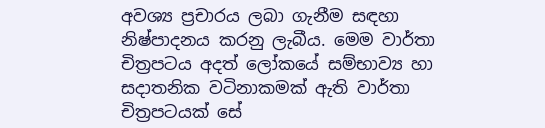අවශ්‍ය ප්‍රචාරය ලබා ගැනීම සඳහා නිෂ්පාදනය කරනු ලැබීය. මෙම වාර්තා චිත්‍රපටය අදත් ලෝකයේ සම්භාව්‍ය හා සදාතනික වටිනාකමක් ඇති වාර්තා චිත්‍රපටයක් ‌සේ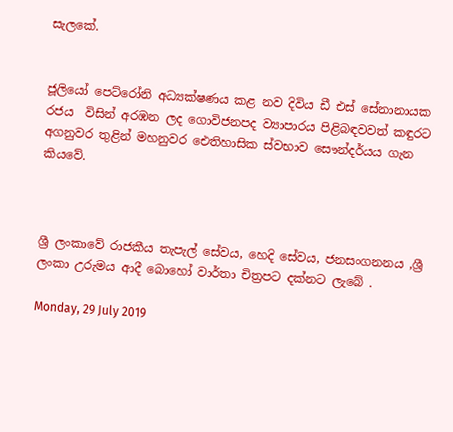සැලකේ.


ජූලියෝ පෙට්රෝනි අධ්‍යක්ෂණය කළ නව දිවිය ඩී එස් සේනානායක රජය  විසින් අරඹන ලද ගොවිජනපද ව්‍යාපාරය පිළිබඳවවත් කඳුරට අගනුවර තුළින් මහනුවර ඓතිහාසික ස්වභාව සෞන්දර්යය ගැන කියවේ.



ශ්‍රී ලංකාවේ රාජකීය තැපැල් සේවය, හෙදි සේවය, ජනසංගනනය ,ශ්‍රී ලංකා උරුමය ආදී බොහෝ වාර්තා චිත්‍රපට දක්නට ලැබේ .

Monday, 29 July 2019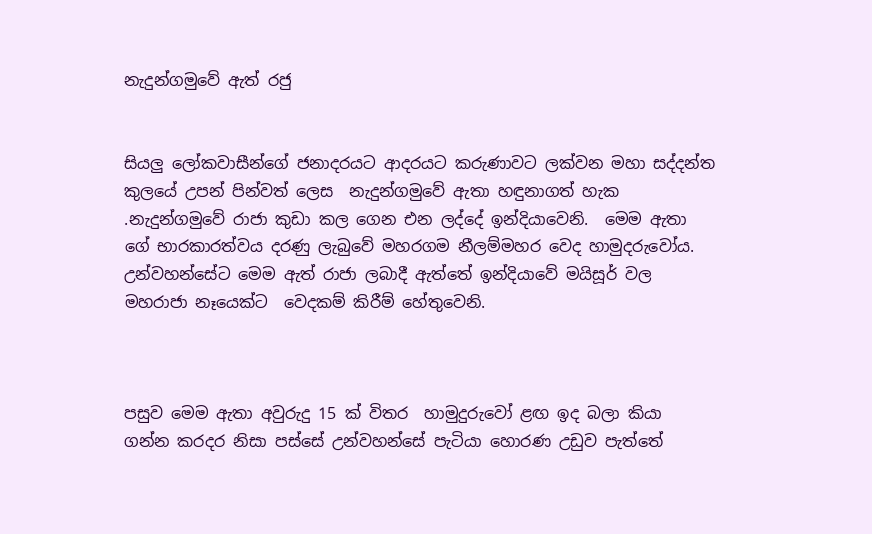නැදුන්ගමුවේ ඇත් රජු


සියලු ලෝකවාසීන්ගේ ජනාදරයට ආදරයට කරුණාවට ලක්වන මහා සද්දන්ත කුලයේ උපන් පින්වත් ලෙස  නැදුන්ගමුවේ ඇතා හඳුනාගත් හැක .නැදුන්ගමුවේ රාජා කුඩා කල ගෙන එන ලද්දේ ඉන්දියාවෙනි.  මෙම ඇතා ගේ භාරකාරත්වය දරණු ලැබුවේ මහරගම නීලම්මහර වෙද හාමුදරුවෝය. උන්වහන්සේට මෙම ඇත් රාජා ලබාදී ඇත්තේ ඉන්දියාවේ මයිසූර් වල මහරාජා නෑයෙක්ට  වෙදකම් කිරීම් හේතුවෙනි.



පසුව මෙම ඇතා අවුරුදු 15 ක් විතර  හාමුදුරුවෝ ළඟ ඉද බලා කියා ගන්න කරදර නිසා පස්සේ උන්වහන්සේ පැටියා හොරණ උඩුව පැත්තේ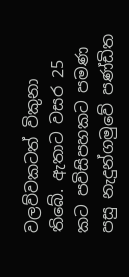වලව්වකටත් විකුනා තිබේ. ඇතාට වසර 25 කට පවිසිපහකට පමණ පසු නැදුන්ගමුවේ පණ්ඩිත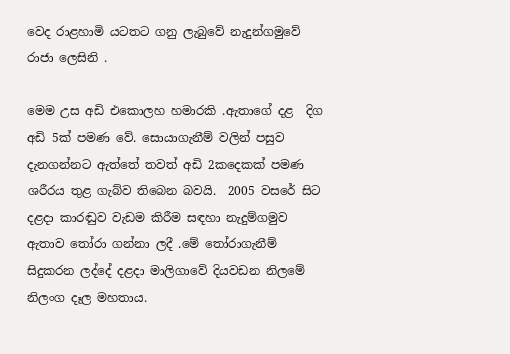වෙද රාළහාමි යටතට ගනු ලැබුවේ නැදුන්ගමුවේ රාජා ලෙසිනි .

මෙම උස අඩි එකොලහ හමාරකි .ඇතාගේ දළ  දිග අඩි 5ක් පමණ වේ. සොයාගැනීම් වලින් පසුව දැනගන්නට ඇත්තේ තවත් අඩි 2කදෙකක් පමණ ශරීරය තුළ ගැබ්ව තිබෙන බවයි.  2005 වසරේ සිට දළදා කාරඬුව වැඩම කිරීම සඳහා නැදුම්ගමුව ඇතාව තෝරා ගන්නා ලදී .මේ තෝරාගැනීම් සිදුකරන ලද්දේ දළදා මාලිගාවේ දියවඩන නිලමේ නිලංග දෑල මහතාය.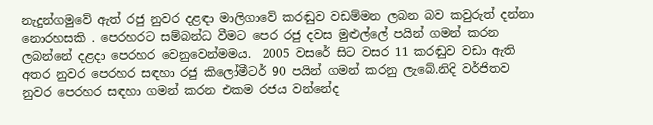නැදුන්ගමුවේ ඇත් රජු නුවර දළඳා මාලිගාවේ කරඬුව වඩම්මන ලබන බව කවුරුත් දන්නා නොරහසකි . පෙරහරට සම්බන්ධ වීමට පෙර රජු දවස මුළුල්ලේ පයින් ගමන් කරන ලබන්නේ දළදා පෙරහර වෙනුවෙන්මමය.  2005 වසරේ සිට වසර 11 කරඬුව වඩා ඇති අතර නුවර පෙරහර සඳහා රජු කිලෝමීටර් 90 පයින් ගමන් කරනු ලැබේ.නිදි වර්ජිතව නුවර පෙරහර සඳහා ගමන් කරන එකම රජය වන්නේද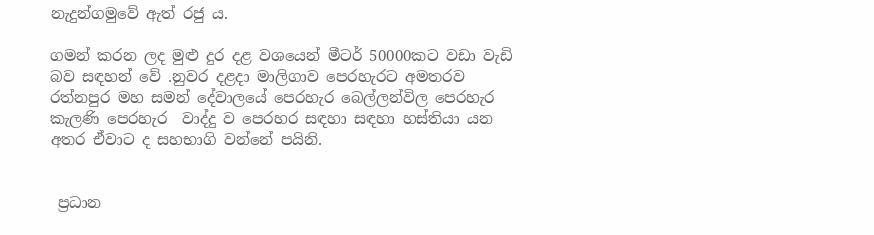නැදුන්ගමුවේ ඇත් රජු ය.

ගමන් කරන ලද මුළු දුර දළ වශයෙන් මීටර් 50000කට වඩා වැඩි බව සඳහන් වේ .නුවර දළදා මාලිගාව පෙරහැරට අමතරව රත්නපුර මහ සමන් දේවාලයේ පෙරහැර බෙල්ලන්විල පෙරහැර කැලණි පෙරහැර  වාද්දු ව පෙරහර සඳහා සඳහා හස්තියා යන අතර ඒවාට ද සහභාගි වන්නේ පයිනි.


 ප්‍රධාන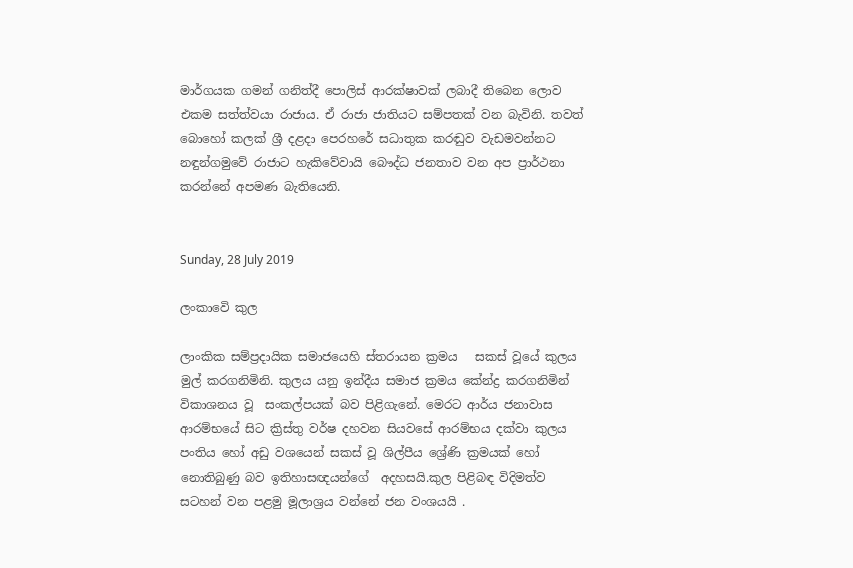මාර්ගයක ගමන් ගනිත්දී පොලිස් ආරක්ෂාවක් ලබාදී තිබෙන ලොව එකම සත්ත්වයා රාජාය. ඒ රාජා ජාතියට සම්පතක් වන බැවිනි. තවත් බොහෝ කලක් ශ්‍රී දළදා පෙරහරේ සධාතුක කරඬුව වැඩමවන්නට නඳුන්ගමුවේ රාජාට හැකිවේවායි බෞද්ධ ජනතාව වන අප ප්‍රාර්ථනා‍ කරන්නේ අපමණ බැතියෙනි.


Sunday, 28 July 2019

ලංකාවෙි කුල

ලාංකික සම්ප්‍රදායික සමාජයෙහි ස්තරායන ක්‍රමය   සකස් වූයේ කුලය මුල් කරගනිමිනි. කුලය යනු ඉන්දීය සමාජ ක්‍රමය කේන්ද්‍ර කරගනිමින් විකාශනය වූ  සංකල්පයක් බව පිළිගැනේ. මෙරට ආර්ය ජනාවාස ආරම්භයේ සිට ක්‍රිස්තු වර්ෂ දහවන සියවසේ ආරම්භය දක්වා කුලය පංතිය හෝ අඩු වශයෙන් සකස් වූ ශිල්පීය ශ්‍රේණි ක්‍රමයක් හෝ නොතිබුණු බව ඉතිහාසඥයන්ගේ  අදහසයි.කුල පිළිබඳ විදිමත්ව සටහන් වන පළමු මූලාශ්‍රය වන්නේ ජන වංශයයි .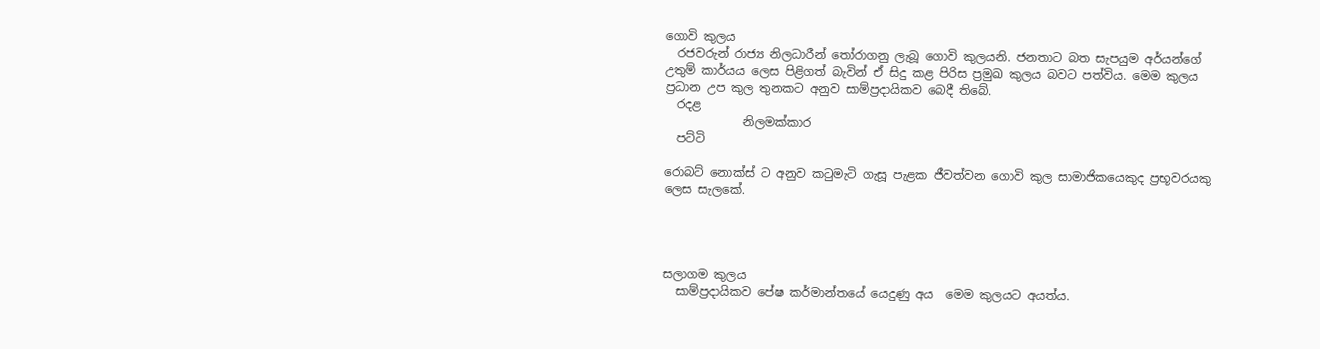ගොවි කුලය
  රජවරුන් රාජ්‍ය නිලධාරීන් තෝරාගනු ලැබූ ගොවි කුලයනි. ජනතාට බත සැපයුම අර්යන්ගේ  උතුම් කාර්යය ලෙස පිළිගත් බැවින් ඒ සිදු කළ පිරිස ප්‍රමුඛ කුලය බවට පත්විය. මෙම කුලය ප්‍රධාන උප කුල තුනකට අනුව සාම්ප්‍රදායිකව බෙදී තිබේ.
  රදළ
             නිලමක්කාර
  පට්ටි

රොබට් නොක්ස් ට අනුව කටුමැටි ගැසූ පැළක ජීවත්වන ගොවි කුල සාමාජිකයෙකුද ප්‍රභූවරයකු ලෙස සැලකේ.




සලාගම කුලය
  සාම්ප්‍රදායිකව පේෂ කර්මාන්තයේ යෙදුණු අය  මෙම කුලයට අයත්ය.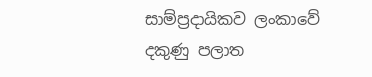සාම්ප්‍රදායිකව ලංකාවේ දකුණු පලාත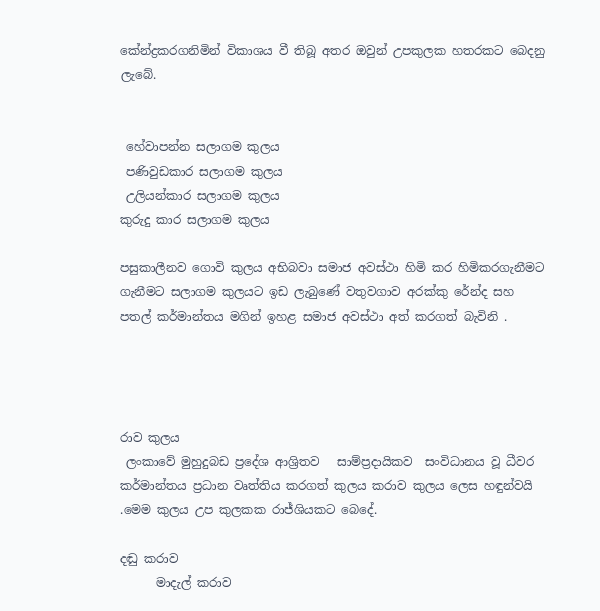කේන්ද්‍රකරගනිමින් විකාශය වී තිබූ අතර ඔවුන් උපකුලක හතරකට බෙදනු ලැබේ.


 හේවාපන්න සලාගම කුලය
 පණිවුඩකාර සලාගම කුලය
 උලියන්කාර සලාගම කුලය
කුරුදු කාර සලාගම කුලය

පසුකාලීනව ගොවි කුලය අභිබවා සමාජ අවස්ථා හිමි කර හිමිකරගැනීමට ගැනීමට සලාගම කුලයට ඉඩ ලැබුණේ වතුවගාව අරක්කු රේන්ද සහ පතල් කර්මාන්තය මගින් ඉහළ සමාජ අවස්ථා අත් කරගත් බැවිනි .




රාව කුලය
 ලංකාවේ මුහුදුබඩ ප්‍රදේශ ආශ්‍රිතව   සාම්ප්‍රදායිකව  සංවිධානය වූ ධීවර කර්මාන්තය ප්‍රධාන වෘත්තිය කරගත් කුලය කරාව කුලය ලෙස හඳුන්වයි .මෙම කුලය උප කුලකක රාජ්‍ශියකට බෙදේ.

දඬු කරාව
      මාදැල් කරාව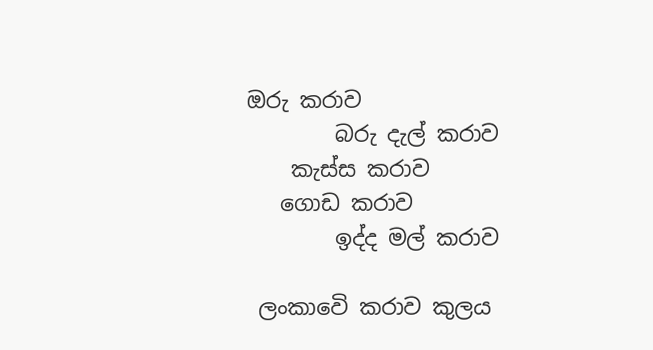ඔරු කරාව
        බරු දැල් කරාව
    කැස්ස කරාව
   ගොඩ කරාව
        ඉද්ද මල් කරාව

 ලංකාවෙි කරාව කුලය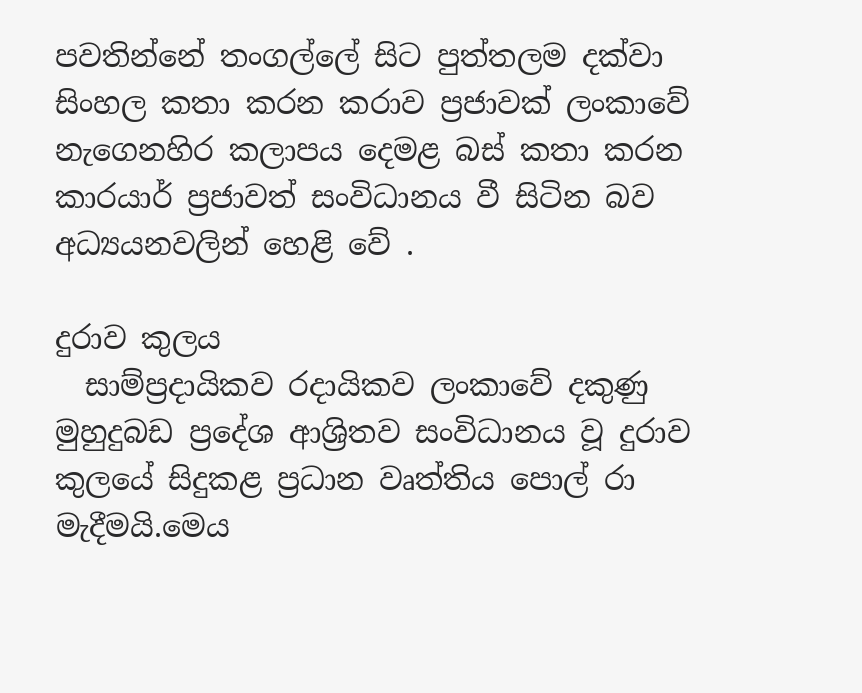පවතින්නේ තංගල්ලේ සිට පුත්තලම දක්වා සිංහල කතා කරන කරාව ප්‍රජාවක් ලංකාවේ නැගෙනහිර කලාපය දෙමළ බස් කතා කරන කාරයාර් ප්‍රජාවත් සංවිධානය වී සිටින බව අධ්‍යයනවලින් හෙළි වේ .

දුරාව කුලය
  සාම්ප්‍රදායිකව රදායිකව ලංකාවේ දකුණු මුහුදුබඩ ප්‍රදේශ ආශ්‍රිතව සංවිධානය වූ දුරාව කුලයේ සිදුකළ ප්‍රධාන වෘත්තිය පොල් රා මැදීමයි.මෙය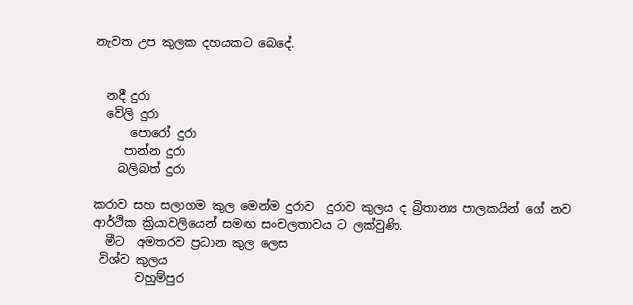නැවත උප කුලක දහයකට බෙදේ.


  නදී දුරා
  වේලි දුරා
      පොරෝ දුරා
     පාන්න දුරා
    බලිබත් දුරා

කරාව සහ සලාගම කුල ‌මෙන්ම දුරාව  දුරාව කුලය ද බ්‍රිතාන්‍ය පාලකයින් ගේ නව ආර්ථික ක්‍රියාවලියෙන් සමඟ සංචලතාවය ට ලක්වුණි.
  මීට  අමතරව ප්‍රධාන කුල ලෙස
 විශ්ව කුලය
       වහුම්පුර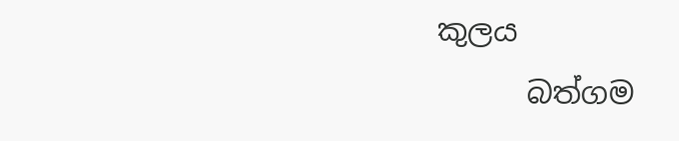කුලය
      බත්ගම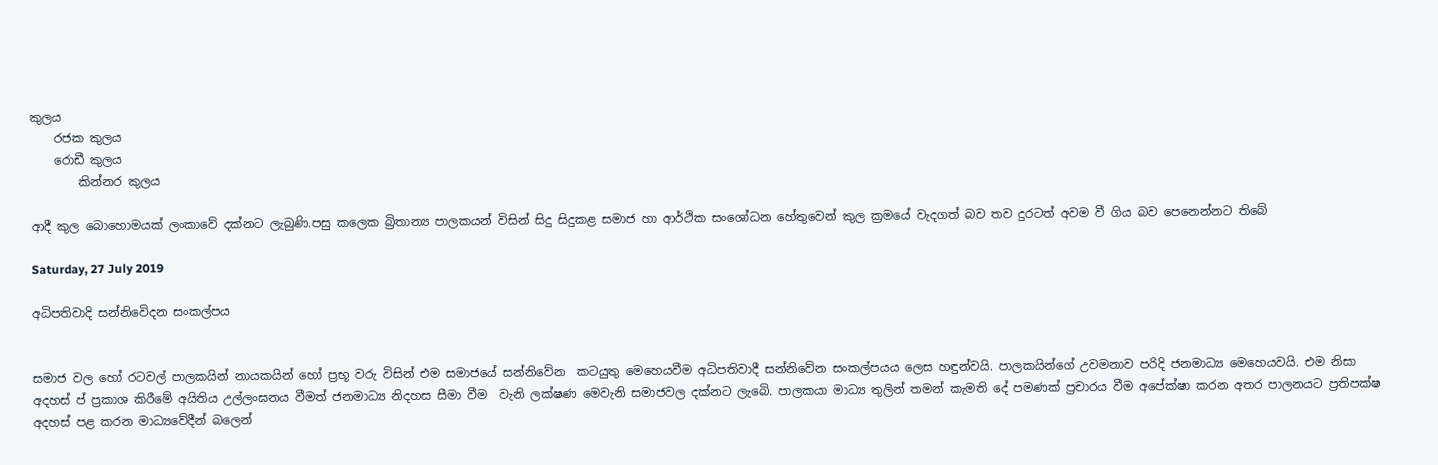කුලය
    රජක කුලය
    රොඩී කුලය
        කින්නර කුලය

ආදී කුල බොහොමයක් ලංකාවේ දක්නට ලැබුණි.පසු කලෙක බ්‍රිතාන්‍ය පාලකයන් විසින් සිදු සිදුකළ සමාජ හා ආර්ථික සංශෝධන හේතුවෙන් කුල ක්‍රමයේ වැදගත් බව තව දුරටත් අවම වී ගිය බව පෙනෙන්නට තිබේ

Saturday, 27 July 2019

අධිපතිවාදි සන්නිවෙිදන සංකල්පය


සමාජ වල හෝ රටවල් පාලකයින් නායකයින් හෝ ප්‍රභූ වරු විසින් එම සමාජයේ සන්නිවේන  කටයුතු මෙහෙයවීම අධිපතිවාදී සන්නිවේන සංකල්පයය ලෙස හඳුන්වයි. පාලකයින්ගේ උවමනාව පරිදි ජනමාධ්‍ය මෙහෙයවයි. එම නිසා අදහස් ප් ප්‍රකාශ කිරීමේ අයිතිය උල්ලංඝනය වීමත් ජනමාධ්‍ය නිදහස සීමා වීම  වැනි ලක්ෂණ මෙවැනි සමාජවල දක්නට ලැබෙි. පාලකයා මාධ්‍ය තුලින් තමන් කැමති දේ පමණක් ප්‍රචාරය වීම අපේක්ෂා කරන අතර පාලනයට ප්‍රතිපක්ෂ අදහස් පළ කරන මාධ්‍යවේදීන් බලෙන්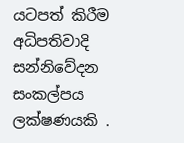යටපත් කිරීම අධිපතිවාදි සන්නිවේදන සංකල්පය ලක්ෂණයකි .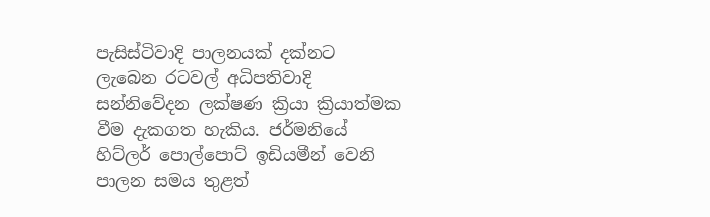පැසිස්ටිවාදි පාලනයක් දක්නට  ලැබෙන රටවල් අධිපතිවාදි සන්නිවේදන ලක්ෂණ ක්‍රියා ක්‍රියාත්මක වීම දැකගත හැකිය. ජර්මනියේ හිට්ලර් පොල්පොට් ඉඩියමීන් වෙනි පාලන සමය තුළත්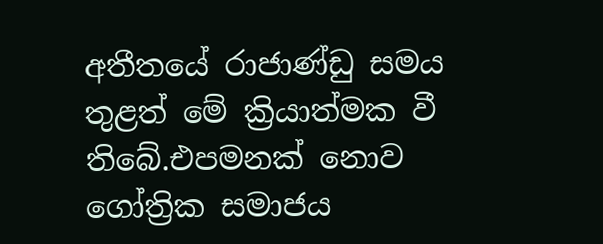අතීතයේ රාජාණ්ඩු සමය තුළත් මේ ක්‍රියාත්මක වී තිබේ.එපමනක් නොව ගෝත්‍රික සමාජය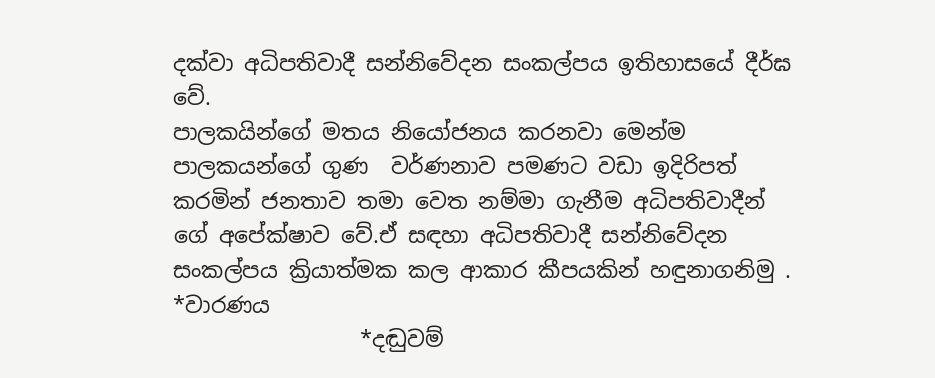දක්වා අධිපතිවාදී සන්නිවේදන සංකල්පය ඉතිහාසයේ දීර්ඝ වේ.
පාලකයින්ගේ මතය නියෝජනය කරනවා මෙන්ම පාලකයන්ගේ ගුණ  වර්ණනාව පමණට වඩා ඉදිරිපත් කරමින් ජනතාව තමා වෙත නම්මා ගැනීම අධිපතිවාදීන් ගේ අපේක්ෂාව වේ.ඒ සඳහා අධිපතිවාදී සන්නිවේදන සංකල්පය ක්‍රියාත්මක කල ආකාර කීපයකින් හඳුනාගනිමු .
*වාරණය
                 *දඬුවම්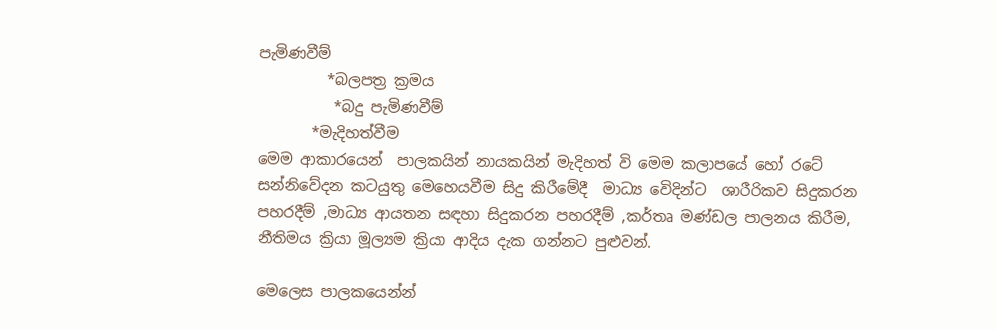පැමිණවීම්
         *බලපත්‍ර ක්‍රමය
          *බදු පැමිණවීම්
       *මැදිහත්වීම
මෙම ආකාරයෙන්  පාලකයින් නායකයින් මැදිහත් වි මෙම කලාපයේ හෝ රටේ සන්නිවේදන කටයුතු මෙහෙයවීම සිදු කිරීමේදී  මාධ්‍ය ‌වෙිදින්ට  ශාරීරිකව සිදුකරන   පහරදීම් ,මාධ්‍ය ආයතන සඳහා සිදුකරන පහරදීම් ,කර්තෘ මණ්ඩල පාලනය කිරීම, නීතිමය ක්‍රියා මූල්‍යම ක්‍රියා ආදිය දැක ගන්නට පුළුවන්.

මෙලෙස පාලකයෙන්න්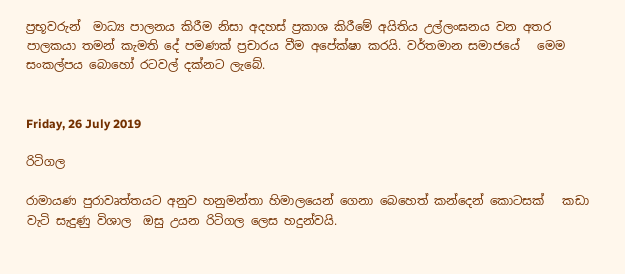ප්‍රභූවරුන්  මාධ්‍ය පාලනය කිරීම නිසා අදහස් ප්‍රකාශ කිරීමේ අයිතිය උල්ලංඝනය වන අතර පාලකයා තමන් කැමති දේ පමණක් ප්‍රචාරය වීම අපේක්ෂා කරයි. වර්තමාන සමාජයේ   මෙම සංකල්පය බොහෝ රටවල් දක්නට ලැබේ.


Friday, 26 July 2019

රිටිගල

රාමායණ පුරාවෘත්තයට අනුව හනුමන්තා හිමාලයෙන් ගෙනා බෙහෙත් කන්දෙන් කොටසක්   කඩා වැටි සැදුණු විශාල  ඔසු උයන රිටිගල ලෙස හදුන්වයි.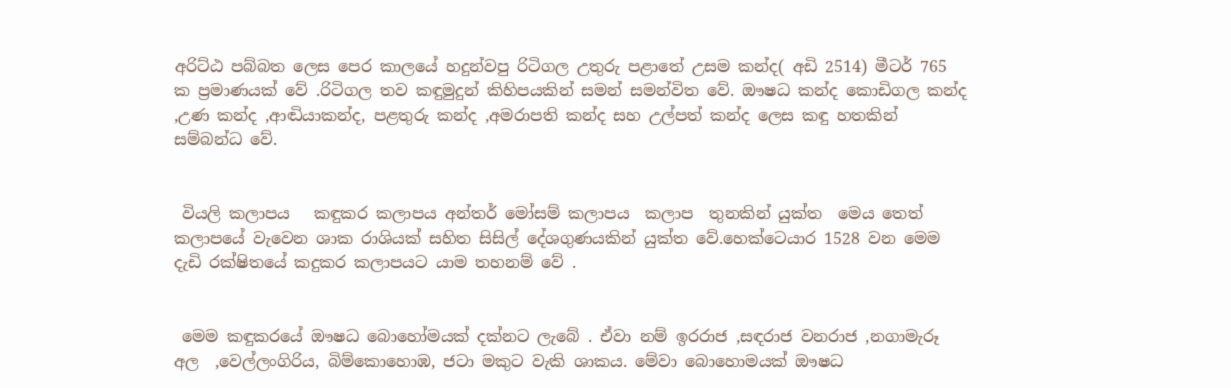අරිට්ඨ පබ්බත ලෙස පෙර කාලයේ හදුන්වපු රිටිගල උතුරු පළාතේ උසම කන්ද( අඩි 2514) මීටර් 765 ක ප්‍රමාණයක් වේ .රිටිගල තව කඳුමුදුන් කිහිපයකින් සමන් සමන්විත වේ. ඖෂධ කන්ද කොඩිගල කන්ද ,උණ කන්ද ,ආඬියාකන්ද, පළතුරු කන්ද ,අමරාපති කන්ද සහ උල්පත් කන්ද ලෙස කඳු හතකින් සම්බන්ධ වේ.


 වියලි කලාපය   කඳුකර කලාපය අන්තර් මෝසම් කලාපය  කලාප  තුනකින් යුක්ත  මෙය තෙත් කලාපයේ වැවෙන ශාක රාශියක් සහිත සිසිල් දේශගුණයකින් යුක්ත වේ.හෙක්ටෙයාර 1528 වන මෙම දැඩි රක්ෂිතයේ කදුකර කලාපයට යාම තහනම් වේ .


 මෙම කඳුකරයේ ඖෂධ බොහෝමයක් දක්නට ලැබේ . ඒවා නම් ඉරරාජ ,සඳරාජ වනරාජ ,නගාමැරූ අල  ,වෙල්ලංගිරිය, බිම්කොහොඹ, ජටා මකුට වැකි ශාකය. මේවා බොහොමයක් ඖෂධ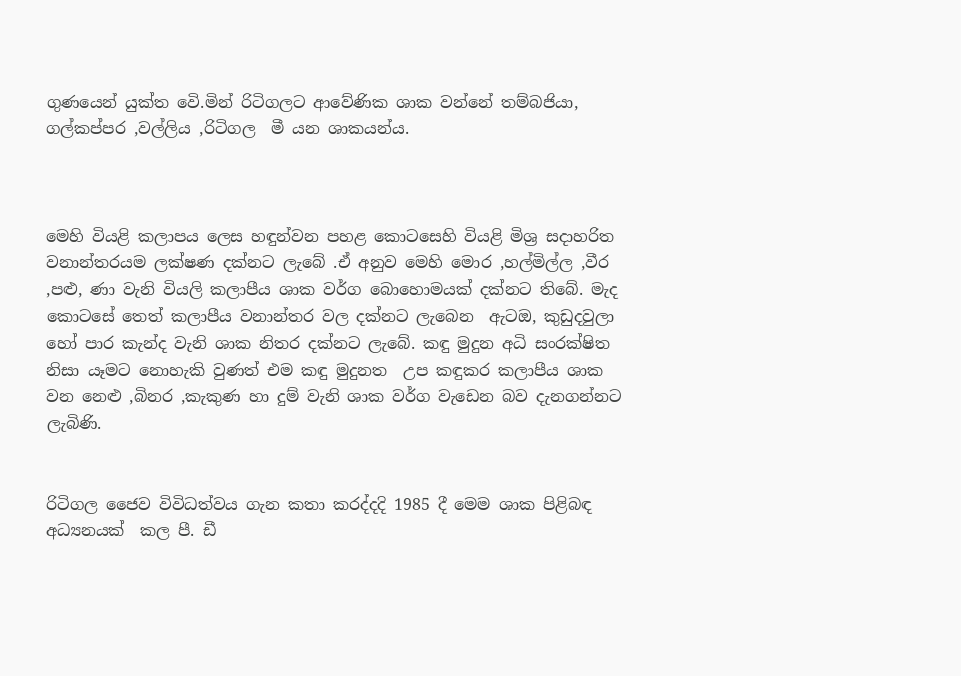ගුණයෙන් යුක්ත වෙි.මින් රිටිගලට ආවේණික ශාක වන්නේ තම්බජියා, ගල්කප්පර ,වල්ලිය ,රිටිගල  මී යන ශාකයන්ය.



මෙහි වියළි කලාපය ලෙස හඳුන්වන පහළ කොටසෙහි වියළි මිශ්‍ර සදාහරිත වනාන්තරයම ලක්ෂණ දක්නට ලැබේ .ඒ අනුව මෙහි මොර ,හල්මිල්ල ,වීර ,පළු, ණා වැනි වියලි කලාපීය ශාක වර්ග බොහොමයක් දක්නට තිබේ. මැද කොටසේ තෙත් කලාපීය වනාන්තර වල දක්නට ලැබෙන  ඇටඔ, කුඩුදවුලා හෝ පාර කැන්ද වැනි ශාක නිතර දක්නට ලැබේ. කඳු මුදුන අධි සංරක්ෂිත නිසා යෑමට නොහැකි වුණත් එම කඳු මුදුනත  උප කඳුකර කලාපීය ශාක වන නෙළු ,බිනර ,කැකුණ හා දුම් වැනි ශාක වර්ග වැඩෙන බව දැනගන්නට ලැබිණි.


රිටිගල ජෛව විවිධත්වය ගැන කතා කරද්දදි 1985 දී මෙම ශාක පිළිබඳ අධ්‍යනයක්  කල පී. ඩී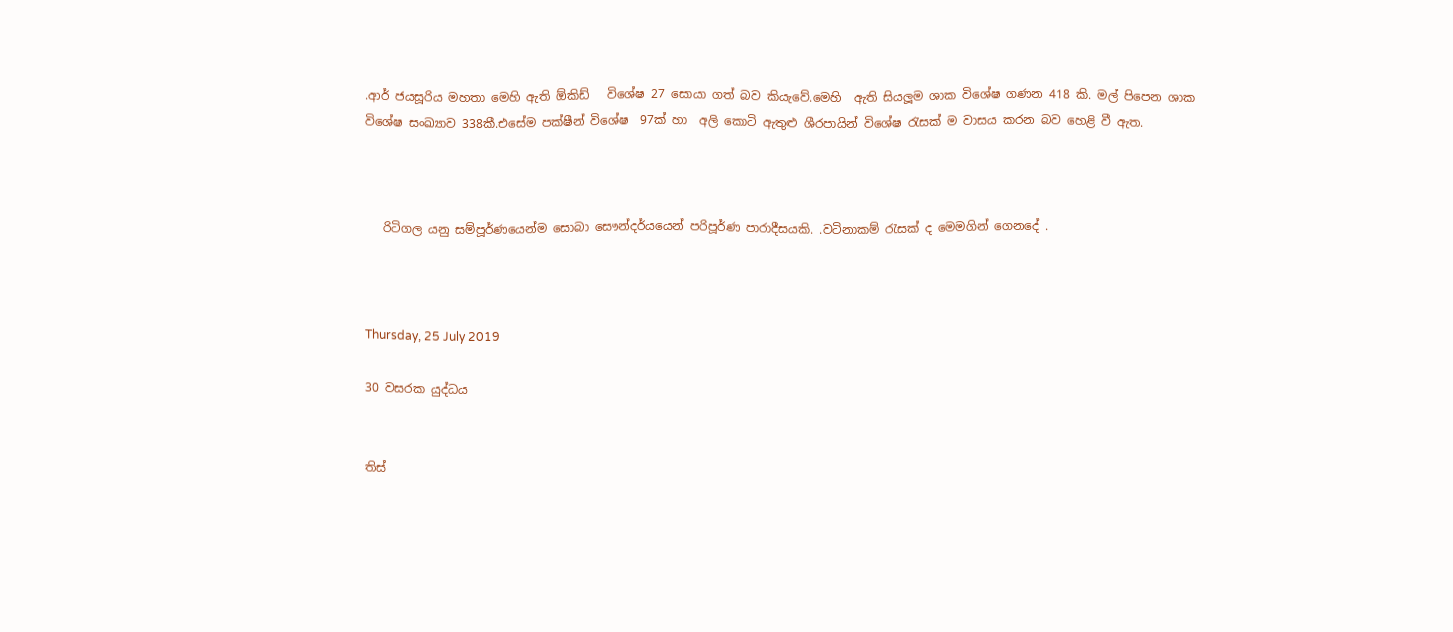.ආර් ජයසූරිය මහතා මෙහි ඇති ඕකිඩ්   විශේෂ 27 සොයා ගත් බව කියැවේ.මෙහි  ඇති සියලූම ශාක විශේෂ ගණන 418 කි. මල් පිපෙන ශාක විශේෂ සංඛ්‍යාව 338කී.එසේම පක්ෂීන් විශේෂ  97ක් හා  අලි කොටි ඇතුළු ශීරපායින් විශේෂ රැසක් ම වාසය කරන බව හෙළි වී ඇත.



   රිටිගල යනු සම්පූර්ණයෙන්ම සොබා සෞන්දර්යයෙන් පරිපූර්ණ පාරාදීසයකි. .වටිනාකම් රැසක් ද මෙමගින් ගෙනදේ .



Thursday, 25 July 2019

30 වසරක යුද්ධය


තිස්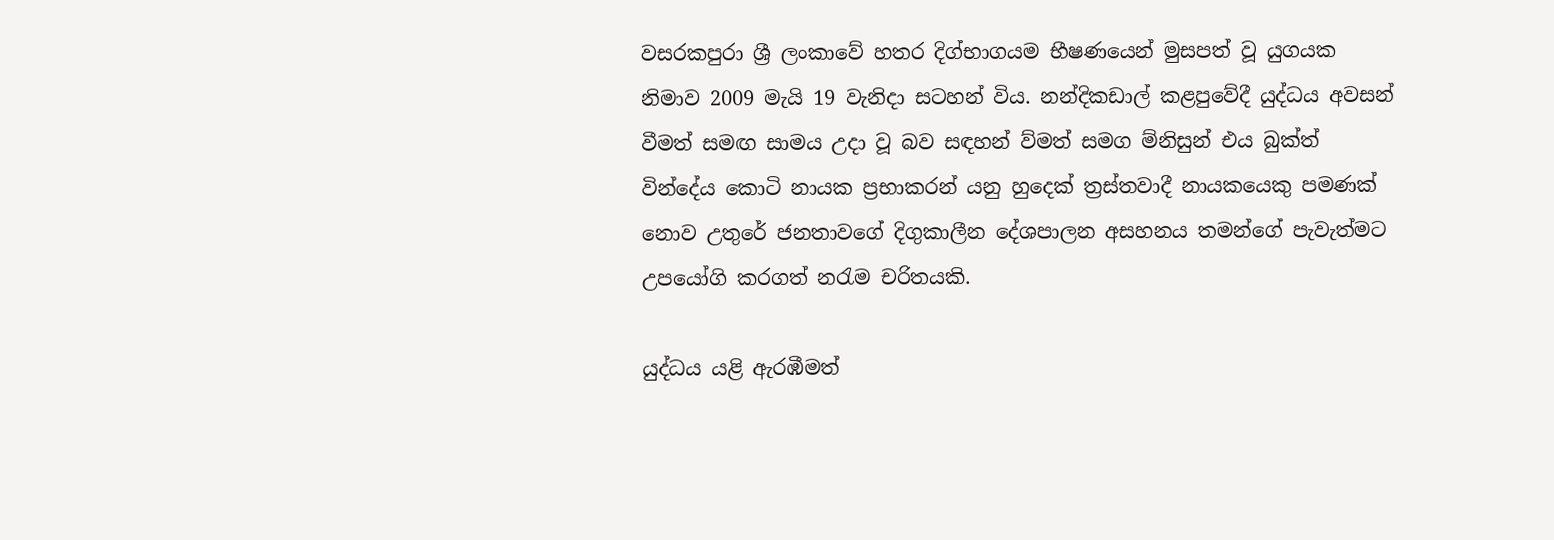වසරකපුරා ශ්‍රී ලංකාවේ හතර දිග්භාගයම භීෂණයෙන් මුසපත් වූ යුගයක නිමාව 2009 මැයි 19 වැනිදා සටහන් විය. නන්දිකඩාල් කළපුවේදී යුද්ධය අවසන් වීමත් සමඟ සාමය උදා වූ බව සඳහන් ව්මත් සමග ම්නිසුන් එය බුක්ත් වින්දේය කොටි නායක ප්‍රභාකරන් යනු හුදෙක් ත්‍රස්තවාදී නායකයෙකු පමණක් නොව උතුරේ ජනතාවගේ දිගුකාලීන දේශපාලන අසහනය තමන්ගේ පැවැත්මට උපයෝගි කරගත් නරැම චරිතයකි.

යුද්ධය යළි ඇරඹීමත්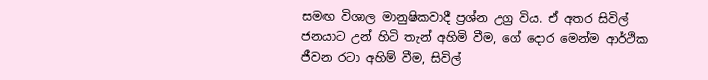සමඟ විශාල මානුෂිකවාදී ප්‍රශ්න උග්‍ර විය. ඒ අතර සිවිල් ජනයාට උන් හිටි තැන් අහිමි වීම, ගේ දොර මෙන්ම ආර්ථික ජීවන රටා අහිම් වීම, සිවිල්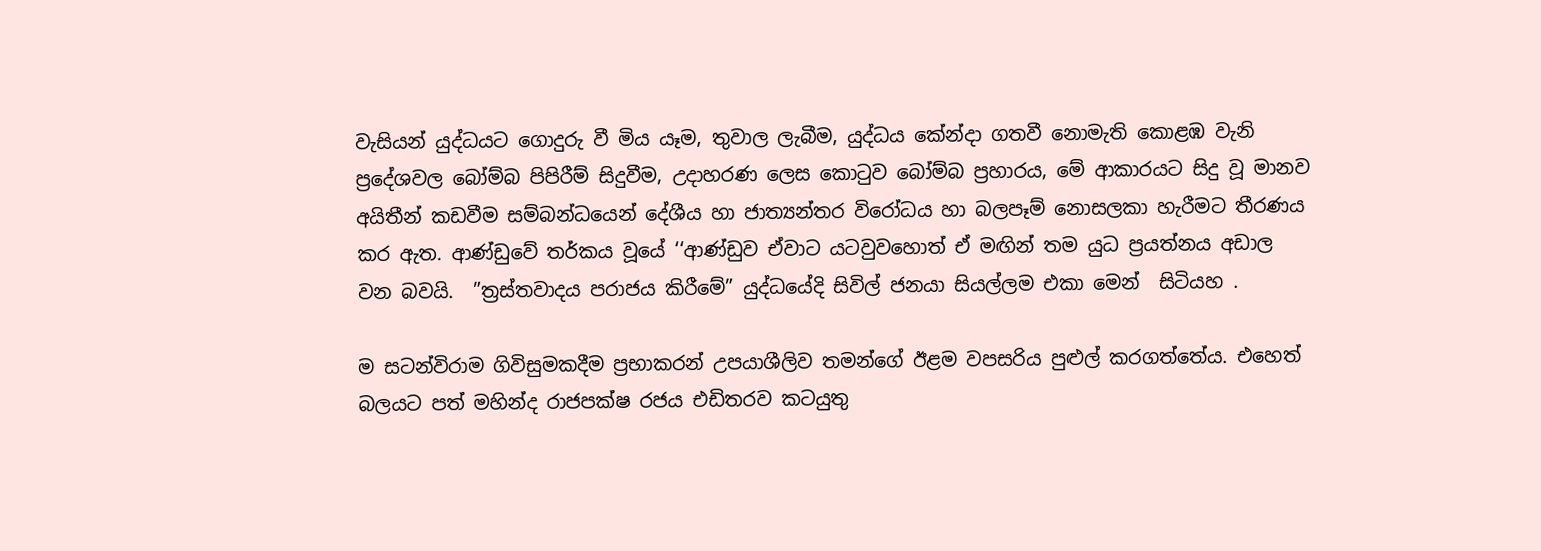වැසියන් යුද්ධයට ගොදුරු වී මිය යෑම, තුවාල ලැබීම, යුද්ධය කේන්දා ගතවී නොමැති කොළඹ වැනි ප්‍රදේශවල බෝම්බ පිපිරීම් සිදුවීම, උදාහරණ ලෙස කොටුව බෝම්බ ප්‍රහාරය, මේ ආකාරයට සිදු වූ මානව අයිතීන් කඩවීම සම්බන්ධයෙන් දේශීය හා ජාත්‍යන්තර විරෝධය හා බලපෑම් නොසලකා හැරීමට තීරණය කර ඇත. ආණ්ඩුවේ තර්කය වූයේ ‘‘ආණ්ඩුව ඒවාට යටවුවහොත් ඒ මඟින් තම යුධ ප්‍රයත්නය අඩාල වන බවයි.  ”ත්‍රස්තවාදය පරාජය කිරීමේ” යුද්ධයේදි සිවිල් ජනයා සියල්ලම එකා ‌මෙන්  සිටියහ .

ම සටන්විරාම ගිවිසුමකදීම ප්‍රභාකරන් උපයාශීලිව තමන්ගේ ඊළම වපසරිය පුළුල් කරගත්තේය. එහෙත්  බලයට පත් මහින්ද රාජපක්ෂ රජය එඩිතරව කටයුතු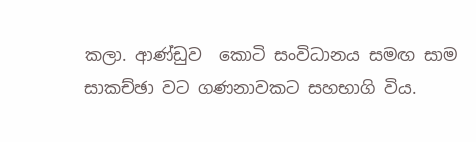කලා. ආණ්ඩුව  කොටි සංවිධානය සමඟ සාම සාකච්ඡා වට ගණනාවකට සහභාගි විය.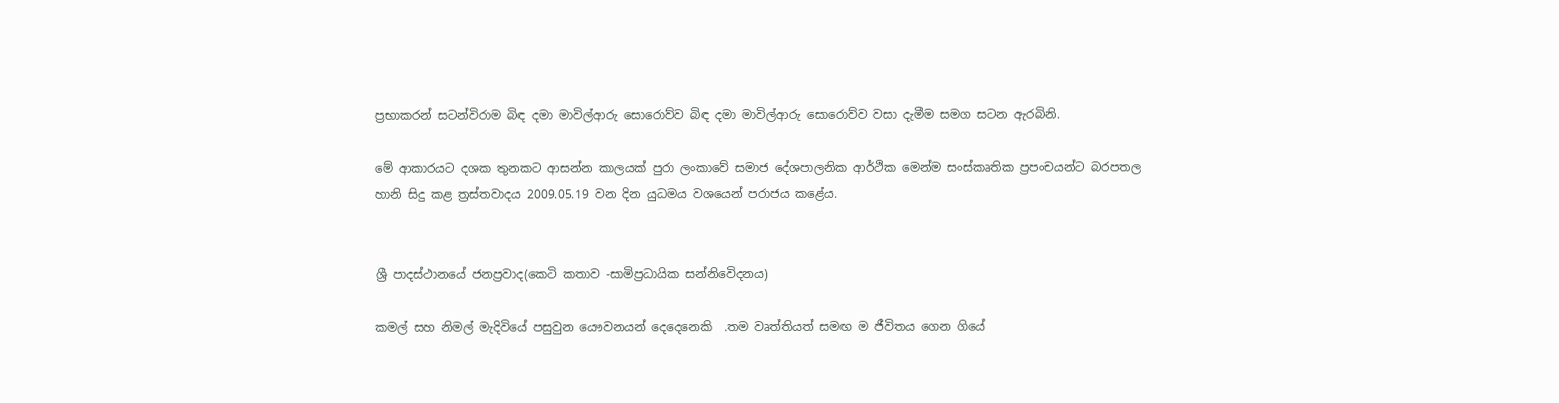ප්‍රභාකරන් සටන්විරාම බිඳ දමා මාවිල්ආරු සොරොව්ව බිඳ දමා මාවිල්ආරු සොරොව්ව වසා දැමීම සමග සටන ඇරබිනි.

මේ ආකාරයට දශක තුනකට ආසන්න කාලයක් පුරා ලංකාවේ සමාජ දේශපාලනික ආර්ථික මෙන්ම සංස්කෘතික ප්‍රපංචයන්ට බරපතල හානි සිදු කළ ත්‍රස්තවාදය 2009.05.19 වන දින යුධමය වශයෙන් පරාජය කළේය.


ශ්‍රී පාදස්ථාන‌යේ ජනප්‍රවාද(කෙටි කතාව -සාමිප්‍රධායික සන්නිවෙිදනය)

කමල් සහ නිමල් මැදිවියේ පසුවුන යෞවනයන් දෙදෙනෙකි  .තම වෘත්තියත් සමඟ ම ජීවිතය ගෙන ගියේ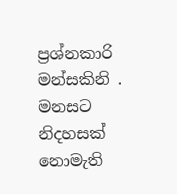ප්‍රශ්නකාරි මන්සකිනි . මනසට නිදහසක් නොමැති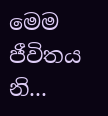මෙම ජීවිතය නි...